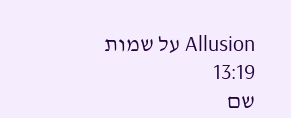Allusion על שמות 13:19
שם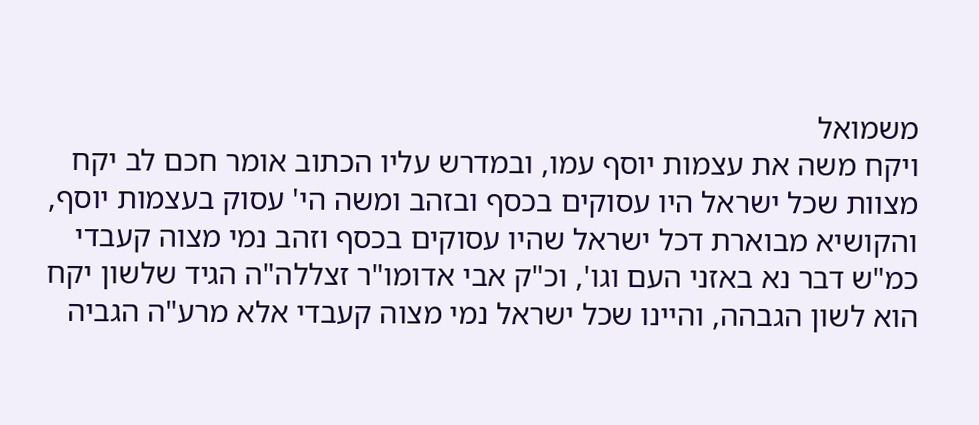משמואל
ויקח משה את עצמות יוסף עמו, ובמדרש עליו הכתוב אומר חכם לב יקח מצוות שכל ישראל היו עסוקים בכסף ובזהב ומשה הי' עסוק בעצמות יוסף, והקושיא מבוארת דכל ישראל שהיו עסוקים בכסף וזהב נמי מצוה קעבדי כמ"ש דבר נא באזני העם וגו', וכ"ק אבי אדומו"ר זצללה"ה הגיד שלשון יקח הוא לשון הגבהה, והיינו שכל ישראל נמי מצוה קעבדי אלא מרע"ה הגביה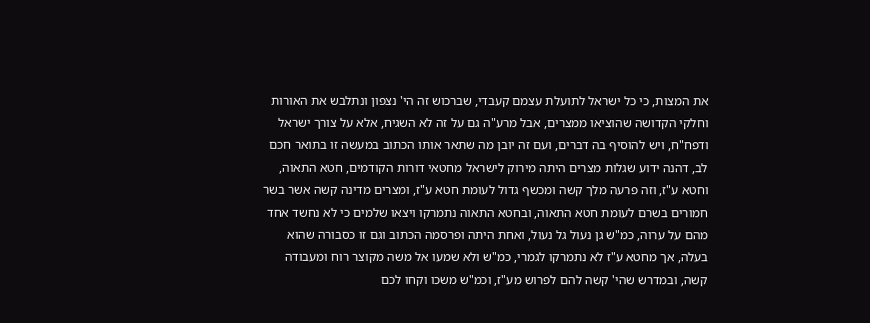את המצות, כי כל ישראל לתועלת עצמם קעבדי, שברכוש זה הי' נצפון ונתלבש את האורות וחלקי הקדושה שהוציאו ממצרים, אבל מרע"ה גם על זה לא השגיח, אלא על צורך ישראל ודפח"ח, ויש להוסיף בה דברים, ועם זה יובן מה שתאר אותו הכתוב במעשה זו בתואר חכם לב, דהנה ידוע שגלות מצרים היתה מירוק לישראל מחטאי דורות הקודמים, חטא התאוה, וחטא ע"ז, וזה פרעה מלך קשה ומכשף גדול לעומת חטא ע"ז, ומצרים מדינה קשה אשר בשר חמורים בשרם לעומת חטא התאוה, ובחטא התאוה נתמרקו ויצאו שלמים כי לא נחשד אחד מהם על ערוה, כמ"ש גן נעול גל נעול, ואחת היתה ופרסמה הכתוב וגם זו כסבורה שהוא בעלה, אך מחטא ע"ז לא נתמרקו לגמרי, כמ"ש ולא שמעו אל משה מקוצר רוח ומעבודה קשה, ובמדרש שהי' קשה להם לפרוש מע"ז, וכמ"ש משכו וקחו לכם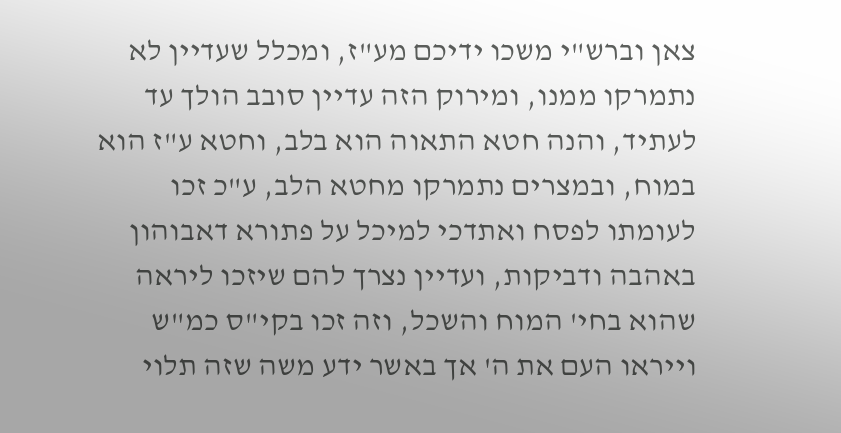צאן וברש"י משכו ידיכם מע"ז, ומכלל שעדיין לא נתמרקו ממנו, ומירוק הזה עדיין סובב הולך עד לעתיד, והנה חטא התאוה הוא בלב, וחטא ע"ז הוא במוח, ובמצרים נתמרקו מחטא הלב, ע"כ זכו לעומתו לפסח ואתדכי למיכל על פתורא דאבוהון באהבה ודביקות, ועדיין נצרך להם שיזכו ליראה שהוא בחי' המוח והשכל, וזה זכו בקי"ס כמ"ש וייראו העם את ה' אך באשר ידע משה שזה תלוי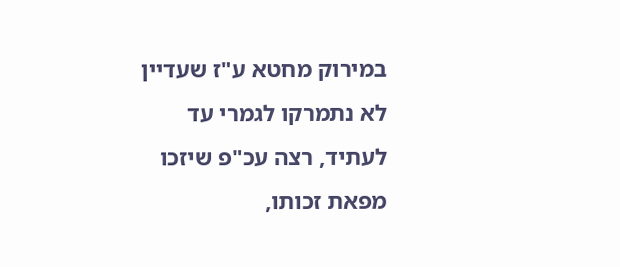במירוק מחטא ע"ז שעדיין לא נתמרקו לגמרי עד לעתיד, רצה עכ"פ שיזכו מפאת זכותו,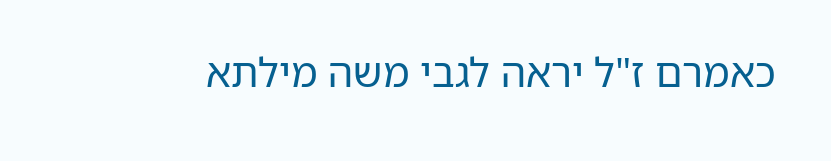כאמרם ז"ל יראה לגבי משה מילתא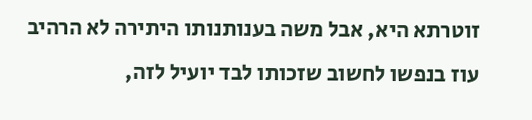זוטרתא היא, אבל משה בענותנותו היתירה לא הרהיב עוז בנפשו לחשוב שזכותו לבד יועיל לזה,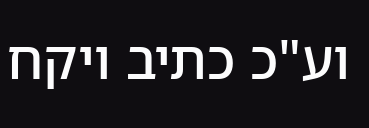וע"כ כתיב ויקח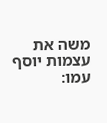משה את עצמות יוסף עמו: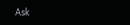Ask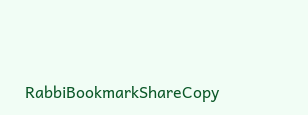RabbiBookmarkShareCopy